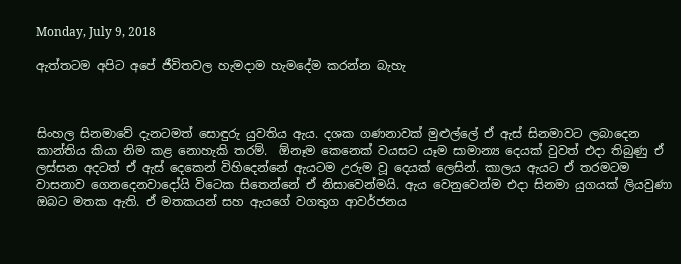Monday, July 9, 2018

ඇත්තටම අපිට අපේ ජීවිතවල හැමදාම හැමදේම කරන්න බැහැ



සිංහල සිනමාවේ දැනටමත් සොඳුරු යුවතිය ඇය. දශක ගණනාවක් මුළුල්ලේ ඒ ඇස් සිනමාවට ලබාදෙන කාන්තිය කියා නිම කළ නොහැකි තරම්.  ඕනෑම කෙනෙක් වයසට යෑම සාමාන්‍ය දෙයක් වුවත් එදා තිබුණු ඒ ලස්සන අදටත් ඒ ඇස් දෙකෙන් විහිදෙන්නේ ඇයටම උරුම වූ දෙයක් ලෙසින්. කාලය ඇයට ඒ තරමටම වාසනාව ගෙනදෙනවාදෝයි විටෙක සිතෙන්නේ ඒ නිසාවෙන්මයි. ඇය වෙනුවෙන්ම එදා සිනමා යුගයක් ලියවුණා ඔබට මතක ඇති. ඒ මතකයන් සහ ඇයගේ වගතුග ආවර්ජනය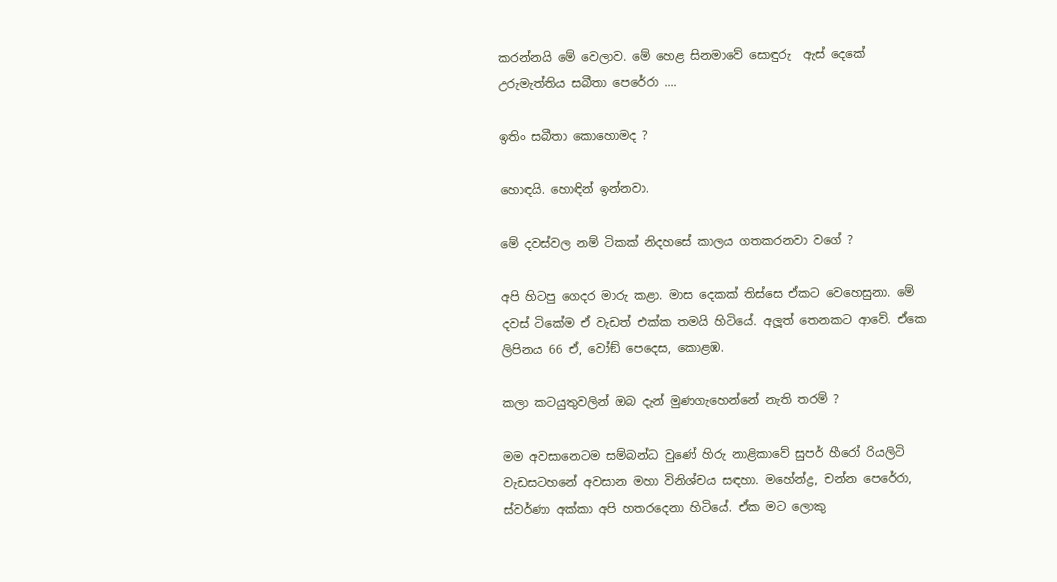කරන්නයි මේ වෙලාව. මේ හෙළ සිනමාවේ සොඳුරු  ඇස් දෙකේ උරුමැත්තිය සබීතා පෙරේරා ....

ඉතිං සබීතා කොහොමද ?

හොඳයි. හොඳින් ඉන්නවා.

මේ දවස්වල නම් ටිකක් නිදහසේ කාලය ගතකරනවා වගේ ?

අපි හිටපු ගෙදර මාරු කළා. මාස දෙකක් තිස්සෙ ඒකට වෙහෙසුනා. මේ දවස් ටිකේම ඒ වැඩත් එක්ක තමයි හිටියේ. අලූත් තෙනකට ආවේ. ඒකෙ ලිපිනය 66 ඒ, වෝඞ් පෙදෙස, කොළඹ.

කලා කටයුතුවලින් ඔබ දැන් මුණගැහෙන්නේ නැති තරම් ?

මම අවසානෙටම සම්බන්ධ වුණේ හිරු නාළිකාවේ සුපර් හීරෝ රියලිටි වැඩසටහනේ අවසාන මහා විනිශ්චය සඳහා. මහේන්ද්‍ර, චන්න පෙරේරා, ස්වර්ණා අක්කා අපි හතරදෙනා හිටියේ. ඒක මට ලොකු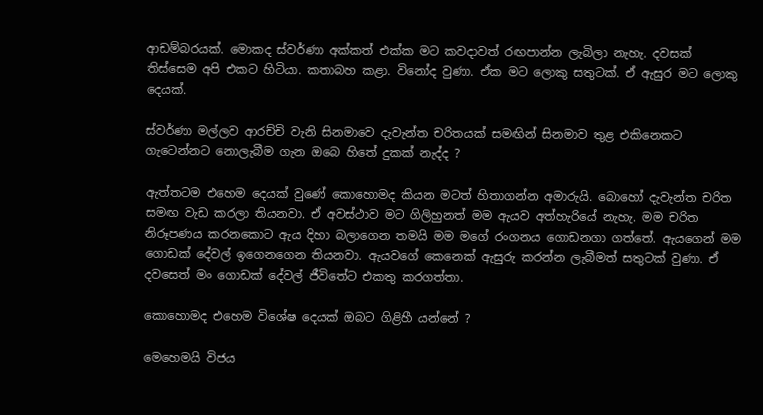ආඩම්බරයක්. මොකද ස්වර්ණා අක්කත් එක්ක මට කවදාවත් රඟපාන්න ලැබිලා නැහැ. දවසක් තිස්සෙම අපි එකට හිටියා. කතාබහ කළා. විනෝද වුණා. ඒක මට ලොකු සතුටක්. ඒ ඇසුර මට ලොකු දෙයක්.

ස්වර්ණා මල්ලව ආරච්චි වැනි සිනමාවෙ දැවැන්ත චරිතයක් සමඟින් සිනමාව තුළ එකිනෙකට ගැටෙන්නට නොලැබීම ගැන ඔබෙ හිතේ දුකක් නැද්ද ?

ඇත්තටම එහෙම දෙයක් වුණේ කොහොමද කියන මටත් හිතාගන්න අමාරුයි. බොහෝ දැවැන්ත චරිත සමඟ වැඩ කරලා තියනවා. ඒ අවස්ථාව මට ගිලිහුනත් මම ඇයව අත්හැරියේ නැහැ. මම චරිත නිරූපණය කරනකොට ඇය දිහා බලාගෙන තමයි මම මගේ රංගනය ගොඩනගා ගත්තේ. ඇයගෙන් මම ගොඩක් දේවල් ඉගෙනගෙන තියනවා. ඇයවගේ කෙනෙක් ඇසුරු කරන්න ලැබීමත් සතුටක් වුණා. ඒ දවසෙත් මං ගොඩක් දේවල් ජීවිතේට එකතු කරගත්තා.

කොහොමද එහෙම විශේෂ දෙයක් ඔබට ගිළිහී යන්නේ ?

මෙහෙමයි විජය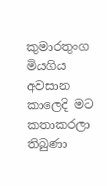කුමාරතුංග මියගිය අවසාන කාලෙදි මට කතාකරලා තිබුණා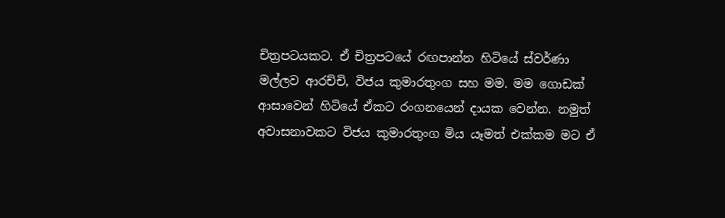චිත්‍රපටයකට. ඒ චිත්‍රපටයේ රඟපාන්න හිටියේ ස්වර්ණා මල්ලව ආරච්චි, විජය කුමාරතුංග සහ මම. මම ගොඩක් ආසාවෙන් හිටියේ ඒකට රංගනයෙන් දායක වෙන්න. නමුත් අවාසනාවකට විජය කුමාරතුංග මිය යෑමත් එක්කම මට ඒ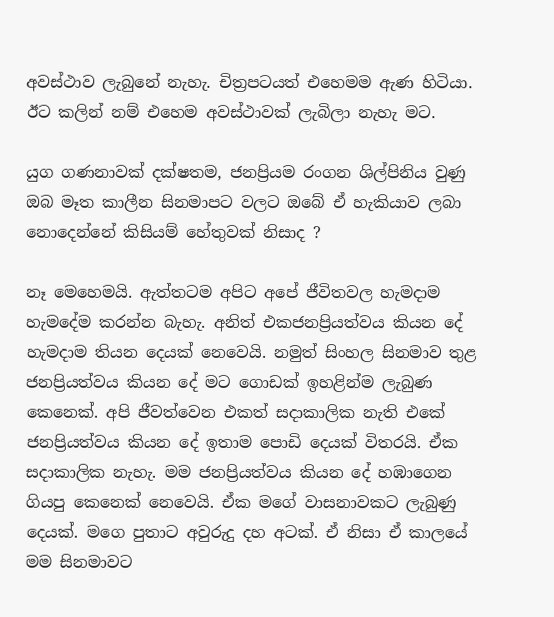අවස්ථාව ලැබුනේ නැහැ. චිත්‍රපටයත් එහෙමම ඇණ හිටියා. ඊට කලින් නම් එහෙම අවස්ථාවක් ලැබිලා නැහැ මට.

යුග ගණනාවක් දක්ෂතම, ජනප්‍රියම රංගන ශිල්පිනිය වුණු ඔබ මෑත කාලීන සිනමාපට වලට ඔබේ ඒ හැකියාව ලබා නොදෙන්නේ කිසියම් හේතුවක් නිසාද ?

නෑ මෙහෙමයි. ඇත්තටම අපිට අපේ ජීවිතවල හැමදාම හැමදේම කරන්න බැහැ. අනිත් එකජනප්‍රියත්වය කියන දේ හැමදාම තියන දෙයක් නෙවෙයි. නමුත් සිංහල සිනමාව තුළ ජනප්‍රියත්වය කියන දේ මට ගොඩක් ඉහළින්ම ලැබුණ කෙනෙක්. අපි ජීවත්වෙන එකත් සදාකාලික නැති එකේ ජනප්‍රියත්වය කියන දේ ඉතාම පොඩි දෙයක් විතරයි. ඒක සදාකාලික නැහැ. මම ජනප්‍රියත්වය කියන දේ හඹාගෙන ගියපු කෙනෙක් නෙවෙයි. ඒක මගේ වාසනාවකට ලැබුණු දෙයක්. මගෙ පුතාට අවුරුදු දහ අටක්. ඒ නිසා ඒ කාලයේ මම සිනමාවට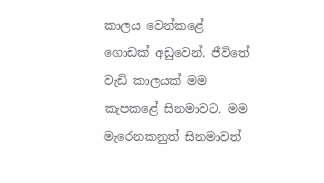කාලය වෙන්කළේ ගොඩක් අඩුවෙන්. ජීවිතේ වැඩි කාලයක් මම කැපකළේ සිනමාවට. මම මැරෙනකනුත් සිනමාවත්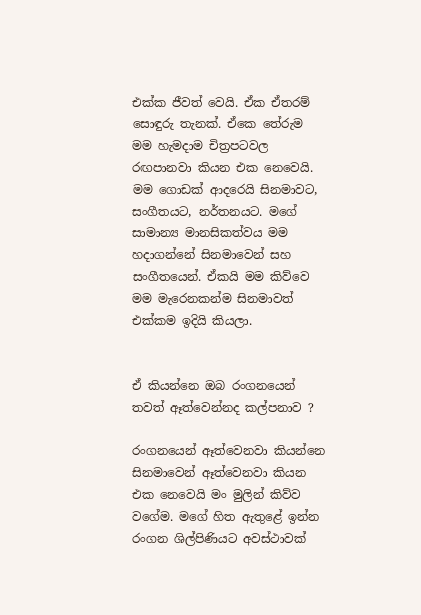එක්ක ජීවත් වෙයි. ඒක ඒතරම් සොඳුරු තැනක්. ඒකෙ තේරුම මම හැමදාම චිත්‍රපටවල රඟපානවා කියන එක නෙවෙයි. මම ගොඩක් ආදරෙයි සිනමාවට, සංගීතයට, නර්තනයට. මගේ සාමාන්‍ය මානසිකත්වය මම හදාගන්නේ සිනමාවෙන් සහ සංගීතයෙන්. ඒකයි මම කිව්වෙ මම මැරෙනකන්ම සිනමාවත් එක්කම ඉදියි කියලා.


ඒ කියන්නෙ ඔබ රංගනයෙන් තවත් ඈත්වෙන්නද කල්පනාව ?

රංගනයෙන් ඈත්වෙනවා කියන්නෙ සිනමාවෙන් ඈත්වෙනවා කියන එක නෙවෙයි මං මුලින් කිව්ව වගේම. මගේ හිත ඇතුළේ ඉන්න රංගන ශිල්පිණියට අවස්ථාවක්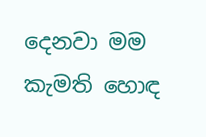දෙනවා මම කැමති හොඳ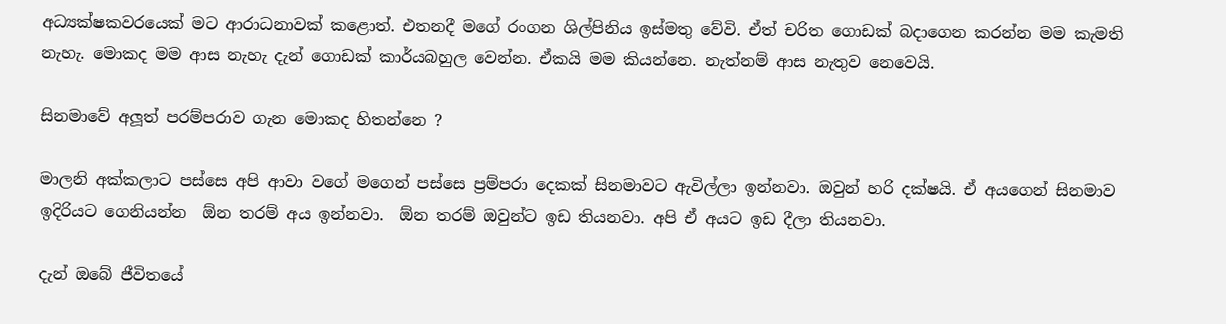අධ්‍යක්ෂකවරයෙක් මට ආරාධනාවක් කළොත්. එතනදී මගේ රංගන ශිල්පිනිය ඉස්මතු වේවි. ඒත් චරිත ගොඩක් බදාගෙන කරන්න මම කැමති නැහැ. මොකද මම ආස නැහැ දැන් ගොඩක් කාර්යබහුල වෙන්න. ඒකයි මම කියන්නෙ. නැත්නම් ආස නැතුව නෙවෙයි.

සිනමාවේ අලූත් පරම්පරාව ගැන මොකද හිතන්නෙ ?

මාලනි අක්කලාට පස්සෙ අපි ආවා වගේ මගෙන් පස්සෙ ප්‍රම්පරා දෙකක් සිනමාවට ඇවිල්ලා ඉන්නවා. ඔවුන් හරි දක්ෂයි. ඒ අයගෙන් සිනමාව ඉදිරියට ගෙනියන්න  ඕන තරම් අය ඉන්නවා.  ඕන තරම් ඔවුන්ට ඉඩ තියනවා. අපි ඒ අයට ඉඩ දීලා තියනවා.

දැන් ඔබේ ජීවිතයේ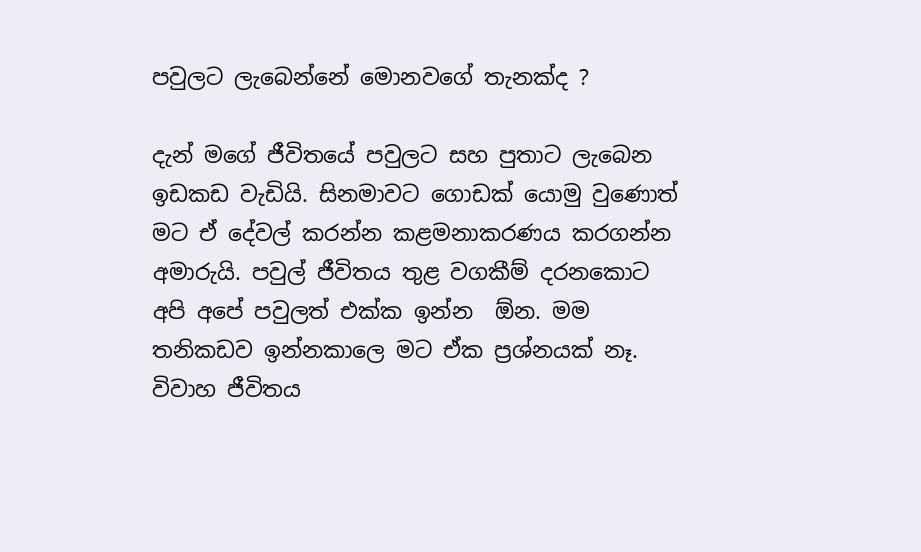පවුලට ලැබෙන්නේ මොනවගේ තැනක්ද ?

දැන් මගේ ජීවිතයේ පවුලට සහ පුතාට ලැබෙන ඉඩකඩ වැඩියි. සිනමාවට ගොඩක් යොමු වුණොත් මට ඒ දේවල් කරන්න කළමනාකරණය කරගන්න අමාරුයි. පවුල් ජීවිතය තුළ වගකීම් දරනකොට අපි අපේ පවුලත් එක්ක ඉන්න  ඕන. මම තනිකඩව ඉන්නකාලෙ මට ඒක ප්‍රශ්නයක් නෑ. විවාහ ජීවිතය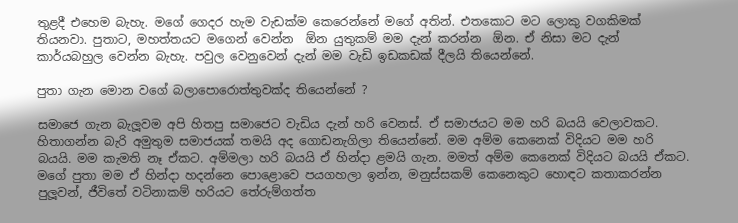තුළදී එහෙම බැහැ. මගේ ගෙදර හැම වැඩක්ම කෙරෙන්නේ මගේ අතින්. එතකොට මට ලොකු වගකිමක් තියනවා. පුතාට, මහත්තයට මගෙන් වෙන්න  ඕන යුතුකම් මම දැන් කරන්න  ඕන. ඒ නිසා මට දැන් කාර්යබහුල වෙන්න බැහැ. පවුල වෙනුවෙන් දැන් මම වැඩි ඉඩකඩක් දීලයි තියෙන්නේ.

පුතා ගැන මොන වගේ බලාපොරොත්තුවක්ද තියෙන්නේ ?

සමාජෙ ගැන බැලූවම අපි හිතපු සමාජෙට වැඩිය දැන් හරි වෙනස්. ඒ සමාජයට මම හරි බයයි වෙලාවකට. හිතාගන්න බැරි අමුතුම සමාජයක් තමයි අද ගොඩනැගිලා තියෙන්නේ. මම අම්ම කෙනෙක් විදියට මම හරි බයයි. මම කැමති නෑ ඒකට. අම්මලා හරි බයයි ඒ හින්දා ළමයි ගැන. මමත් අම්ම කෙනෙක් විදියට බයයි ඒකට. මගේ පුතා මම ඒ හින්දා හදන්නෙ පොළොවෙ පයගහලා ඉන්න, මනුස්සකම් කෙනෙකුට හොඳට කතාකරන්න පුලූවන්, ජීවිතේ වටිනාකම් හරියට තේරුම්ගත්ත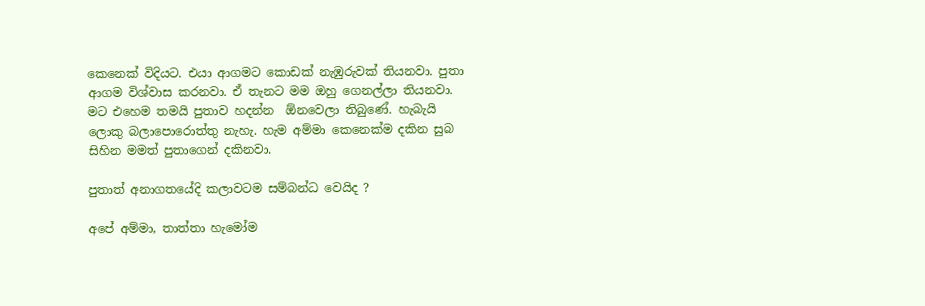කෙනෙක් විදියට. එයා ආගමට කොඩක් නැඹුරුවක් තියනවා. පුතා ආගම විශ්වාස කරනවා. ඒ තැනට මම ඔහු ගෙනල්ලා තියනවා. මට එහෙම තමයි පුතාව හදන්න  ඕනවෙලා තිබුණේ. හැබැයි ලොකු බලාපොරොත්තු නැහැ. හැම අම්මා කෙනෙක්ම දකින සුබ සිහින මමත් පුතාගෙන් දකිනවා.

පුතාත් අනාගතයේදි කලාවටම සම්බන්ධ වෙයිද ?

අපේ අම්මා, තාත්තා හැමෝම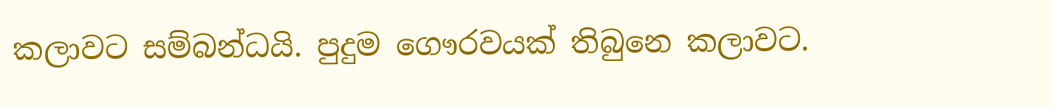කලාවට සම්බන්ධයි. පුදුම ගෞරවයක් තිබුනෙ කලාවට.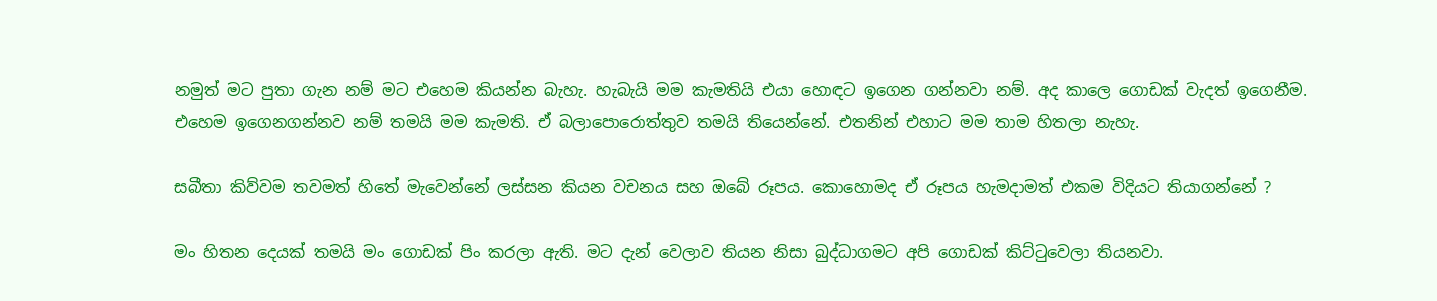නමුත් මට පුතා ගැන නම් මට එහෙම කියන්න බැහැ. හැබැයි මම කැමතියි එයා හොඳට ඉගෙන ගන්නවා නම්. අද කාලෙ ගොඩක් වැදත් ඉගෙනීම. එහෙම ඉගෙනගන්නව නම් තමයි මම කැමති. ඒ බලාපොරොත්තුව තමයි තියෙන්නේ. එතනින් එහාට මම තාම හිතලා නැහැ.

සබීතා කිව්වම තවමත් හිතේ මැවෙන්නේ ලස්සන කියන වචනය සහ ඔබේ රූපය. කොහොමද ඒ රූපය හැමදාමත් එකම විදියට තියාගන්නේ ?

මං හිතන දෙයක් තමයි මං ගොඩක් පිං කරලා ඇති. මට දැන් වෙලාව තියන නිසා බුද්ධාගමට අපි ගොඩක් කිට්ටුවෙලා තියනවා.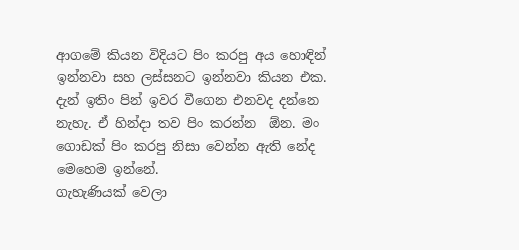ආගමේ කියන විදියට පිං කරපු අය හොඳින් ඉන්නවා සහ ලස්සනට ඉන්නවා කියන එක. දැන් ඉතිං පින් ඉවර වීගෙන එනවද දන්නෙ නැහැ. ඒ හින්දා තව පිං කරන්න  ඕන. මං ගොඩක් පිං කරපු නිසා වෙන්න ඇති නේද මෙහෙම ඉන්නේ.
ගැහැණියක් වෙලා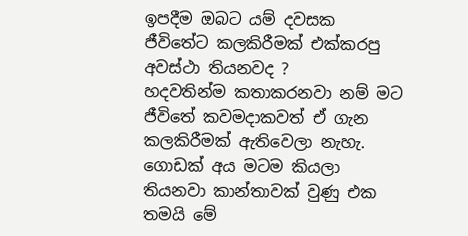ඉපදීම ඔබට යම් දවසක ජීවිතේට කලකිරීමක් එක්කරපු අවස්ථා තියනවද ?
හදවතින්ම කතාකරනවා නම් මට ජීවිතේ කවමදාකවත් ඒ ගැන කලකිරීමක් ඇතිවෙලා නැහැ. ගොඩක් අය මටම කියලා තියනවා කාන්තාවක් වුණු එක තමයි මේ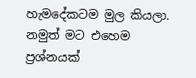හැමදේකටම මුල කියලා. නමුත් මට එහෙම ප්‍රශ්නයක්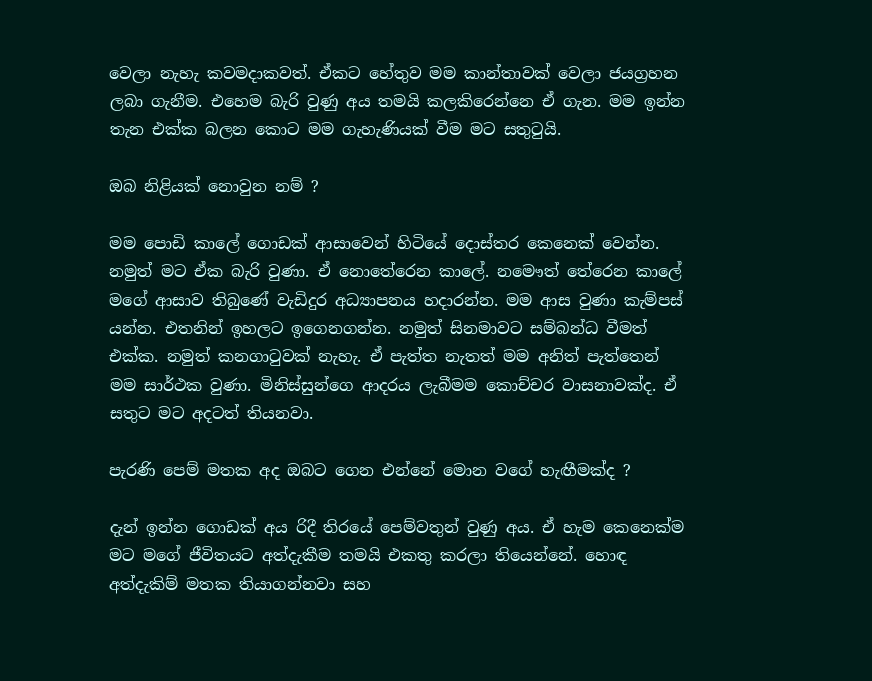වෙලා නැහැ කවමදාකවත්. ඒකට හේතුව මම කාන්තාවක් වෙලා ජයග්‍රහන ලබා ගැනීම. එහෙම බැරි වුණු අය තමයි කලකිරෙන්නෙ ඒ ගැන. මම ඉන්න තැන එක්ක බලන කොට මම ගැහැණියක් වීම මට සතුටුයි.

ඔබ නිළියක් නොවුන නම් ?

මම පොඩි කාලේ ගොඩක් ආසාවෙන් හිටියේ දොස්තර කෙනෙක් වෙන්න. නමුත් මට ඒක බැරි වුණා. ඒ නොතේරෙන කාලේ. නමෞත් තේරෙන කාලේ මගේ ආසාව තිබුණේ වැඩිදුර අධ්‍යාපනය හදාරන්න. මම ආස වුණා කැම්පස් යන්න. එතනින් ඉහලට ඉගෙනගන්න. නමුත් සිනමාවට සම්බන්ධ වීමත් එක්ක. නමුත් කනගාටුවක් නැහැ. ඒ පැත්ත නැතත් මම අනිත් පැත්තෙන් මම සාර්ථක වුණා. මිනිස්සුන්ගෙ ආදරය ලැබීමම කොච්චර වාසනාවක්ද. ඒ සතුට මට අදටත් තියනවා.

පැරණි පෙම් මතක අද ඔබට ගෙන එන්නේ මොන වගේ හැඟීමක්ද ?

දැන් ඉන්න ගොඩක් අය රිදී තිරයේ පෙම්වතුන් වුණු අය. ඒ හැම කෙනෙක්ම මට මගේ ජීවිතයට අත්දැකීම තමයි එකතු කරලා තියෙන්නේ. හොඳ අත්දැකිම් මතක තියාගන්නවා සහ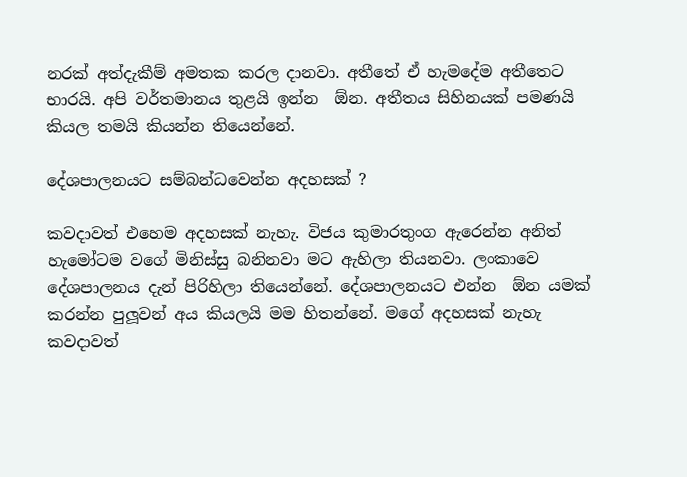නරක් අත්දැකීම් අමතක කරල දානවා. අතීතේ ඒ හැමදේම අතීතෙට භාරයි. අපි වර්තමානය තුළයි ඉන්න  ඕන. අතීතය සිහිනයක් පමණයි කියල තමයි කියන්න තියෙන්නේ.

දේශපාලනයට සම්බන්ධවෙන්න අදහසක් ?

කවදාවත් එහෙම අදහසක් නැහැ. විජය කුමාරතුංග ඇරෙන්න අනිත් හැමෝටම වගේ මිනිස්සු බනිනවා මට ඇහිලා තියනවා. ලංකාවෙ දේශපාලනය දැන් පිරිහිලා තියෙන්නේ. දේශපාලනයට එන්න  ඕන යමක් කරන්න පුලූවන් අය කියලයි මම හිතන්නේ. මගේ අදහසක් නැහැ කවදාවත්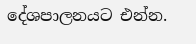දේශපාලනයට එන්න.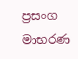ප්‍රසංග මාභරණ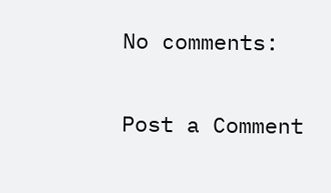No comments:

Post a Comment